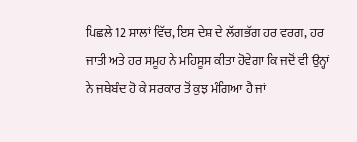ਪਿਛਲੇ 12 ਸਾਲਾਂ ਵਿੱਚ, ਇਸ ਦੇਸ਼ ਦੇ ਲੱਗਭੱਗ ਹਰ ਵਰਗ, ਹਰ ਜਾਤੀ ਅਤੇ ਹਰ ਸਮੂਹ ਨੇ ਮਹਿਸੂਸ ਕੀਤਾ ਹੋਵੇਗਾ ਕਿ ਜਦੋਂ ਵੀ ਉਨ੍ਹਾਂ ਨੇ ਜਥੇਬੰਦ ਹੋ ਕੇ ਸਰਕਾਰ ਤੋਂ ਕੁਝ ਮੰਗਿਆ ਹੈ ਜਾਂ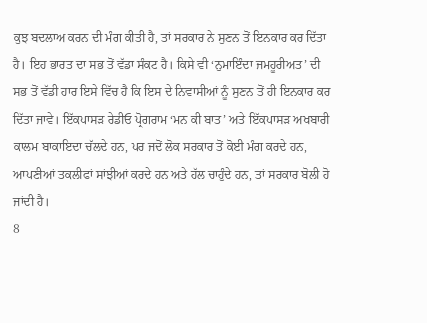ਕੁਝ ਬਦਲਾਅ ਕਰਨ ਦੀ ਮੰਗ ਕੀਤੀ ਹੈ, ਤਾਂ ਸਰਕਾਰ ਨੇ ਸੁਣਨ ਤੋਂ ਇਨਕਾਰ ਕਰ ਦਿੱਤਾ ਹੈ। ਇਹ ਭਾਰਤ ਦਾ ਸਭ ਤੋਂ ਵੱਡਾ ਸੰਕਟ ਹੈ। ਕਿਸੇ ਵੀ ‘ਨੁਮਾਇੰਦਾ ਜਮਹੂਰੀਅਤ’ ਦੀ ਸਭ ਤੋਂ ਵੱਡੀ ਹਾਰ ਇਸੇ ਵਿੱਚ ਹੈ ਕਿ ਇਸ ਦੇ ਨਿਵਾਸੀਆਂ ਨੂੰ ਸੁਣਨ ਤੋਂ ਹੀ ਇਨਕਾਰ ਕਰ ਦਿੱਤਾ ਜਾਵੇ। ਇੱਕਪਾਸੜ ਰੇਡੀਓ ਪ੍ਰੋਗਰਾਮ ‘ਮਨ ਕੀ ਬਾਤ’ ਅਤੇ ਇੱਕਪਾਸੜ ਅਖਬਾਰੀ ਕਾਲਮ ਬਾਕਾਇਦਾ ਚੱਲਦੇ ਹਨ, ਪਰ ਜਦੋਂ ਲੋਕ ਸਰਕਾਰ ਤੋਂ ਕੋਈ ਮੰਗ ਕਰਦੇ ਹਨ, ਆਪਣੀਆਂ ਤਕਲੀਫਾਂ ਸਾਂਝੀਆਂ ਕਰਦੇ ਹਨ ਅਤੇ ਹੱਲ ਚਾਹੁੰਦੇ ਹਨ, ਤਾਂ ਸਰਕਾਰ ਬੋਲੀ ਹੋ ਜਾਂਦੀ ਹੈ।
8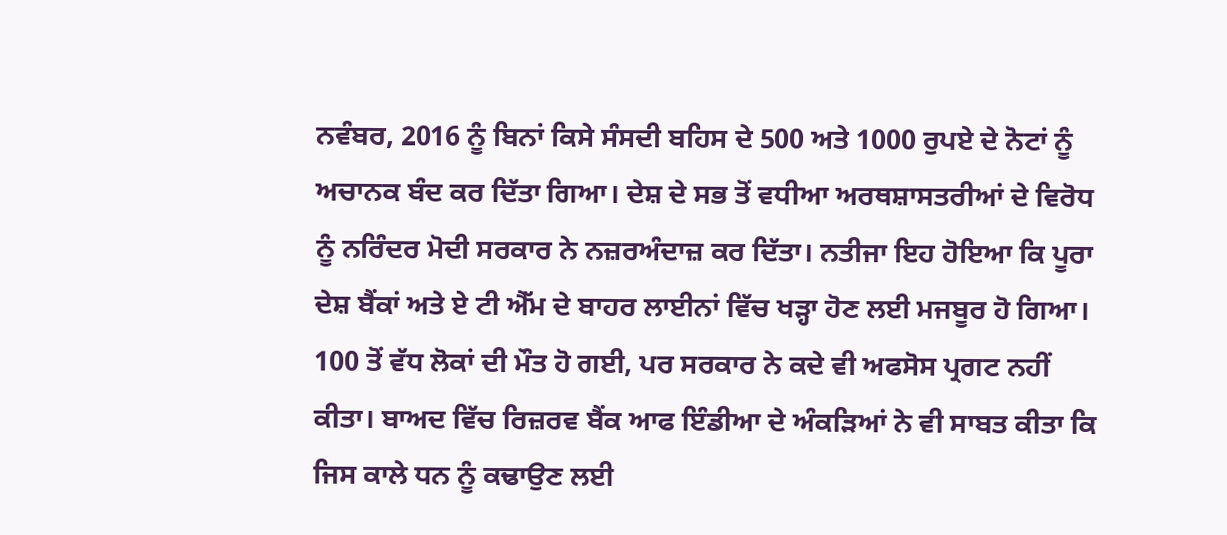ਨਵੰਬਰ, 2016 ਨੂੰ ਬਿਨਾਂ ਕਿਸੇ ਸੰਸਦੀ ਬਹਿਸ ਦੇ 500 ਅਤੇ 1000 ਰੁਪਏ ਦੇ ਨੋਟਾਂ ਨੂੰ ਅਚਾਨਕ ਬੰਦ ਕਰ ਦਿੱਤਾ ਗਿਆ। ਦੇਸ਼ ਦੇ ਸਭ ਤੋਂ ਵਧੀਆ ਅਰਥਸ਼ਾਸਤਰੀਆਂ ਦੇ ਵਿਰੋਧ ਨੂੰ ਨਰਿੰਦਰ ਮੋਦੀ ਸਰਕਾਰ ਨੇ ਨਜ਼ਰਅੰਦਾਜ਼ ਕਰ ਦਿੱਤਾ। ਨਤੀਜਾ ਇਹ ਹੋਇਆ ਕਿ ਪੂਰਾ ਦੇਸ਼ ਬੈਂਕਾਂ ਅਤੇ ਏ ਟੀ ਐੱਮ ਦੇ ਬਾਹਰ ਲਾਈਨਾਂ ਵਿੱਚ ਖੜ੍ਹਾ ਹੋਣ ਲਈ ਮਜਬੂਰ ਹੋ ਗਿਆ। 100 ਤੋਂ ਵੱਧ ਲੋਕਾਂ ਦੀ ਮੌਤ ਹੋ ਗਈ, ਪਰ ਸਰਕਾਰ ਨੇ ਕਦੇ ਵੀ ਅਫਸੋਸ ਪ੍ਰਗਟ ਨਹੀਂ ਕੀਤਾ। ਬਾਅਦ ਵਿੱਚ ਰਿਜ਼ਰਵ ਬੈਂਕ ਆਫ ਇੰਡੀਆ ਦੇ ਅੰਕੜਿਆਂ ਨੇ ਵੀ ਸਾਬਤ ਕੀਤਾ ਕਿ ਜਿਸ ਕਾਲੇ ਧਨ ਨੂੰ ਕਢਾਉਣ ਲਈ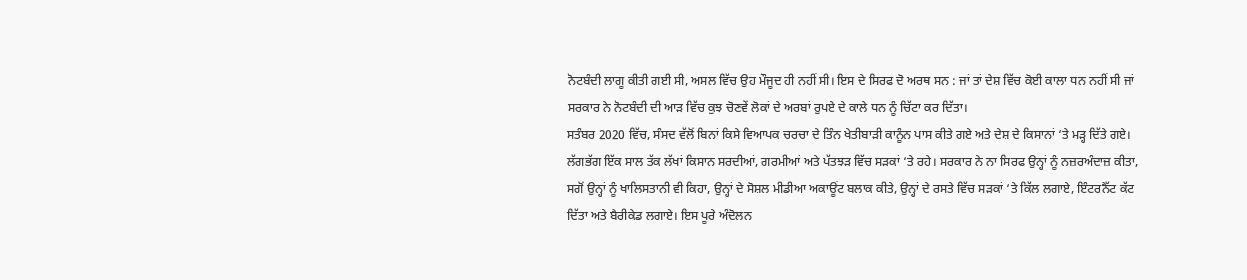ਨੋਟਬੰਦੀ ਲਾਗੂ ਕੀਤੀ ਗਈ ਸੀ, ਅਸਲ ਵਿੱਚ ਉਹ ਮੌਜੂਦ ਹੀ ਨਹੀਂ ਸੀ। ਇਸ ਦੇ ਸਿਰਫ ਦੋ ਅਰਥ ਸਨ : ਜਾਂ ਤਾਂ ਦੇਸ਼ ਵਿੱਚ ਕੋਈ ਕਾਲਾ ਧਨ ਨਹੀਂ ਸੀ ਜਾਂ ਸਰਕਾਰ ਨੇ ਨੋਟਬੰਦੀ ਦੀ ਆੜ ਵਿੱਚ ਕੁਝ ਚੋਣਵੇਂ ਲੋਕਾਂ ਦੇ ਅਰਬਾਂ ਰੁਪਏ ਦੇ ਕਾਲੇ ਧਨ ਨੂੰ ਚਿੱਟਾ ਕਰ ਦਿੱਤਾ।
ਸਤੰਬਰ 2020 ਵਿੱਚ, ਸੰਸਦ ਵੱਲੋਂ ਬਿਨਾਂ ਕਿਸੇ ਵਿਆਪਕ ਚਰਚਾ ਦੇ ਤਿੰਨ ਖੇਤੀਬਾੜੀ ਕਾਨੂੰਨ ਪਾਸ ਕੀਤੇ ਗਏ ਅਤੇ ਦੇਸ਼ ਦੇ ਕਿਸਾਨਾਂ ‘ਤੇ ਮੜ੍ਹ ਦਿੱਤੇ ਗਏ। ਲੱਗਭੱਗ ਇੱਕ ਸਾਲ ਤੱਕ ਲੱਖਾਂ ਕਿਸਾਨ ਸਰਦੀਆਂ, ਗਰਮੀਆਂ ਅਤੇ ਪੱਤਝੜ ਵਿੱਚ ਸੜਕਾਂ ‘ਤੇ ਰਹੇ। ਸਰਕਾਰ ਨੇ ਨਾ ਸਿਰਫ ਉਨ੍ਹਾਂ ਨੂੰ ਨਜ਼ਰਅੰਦਾਜ਼ ਕੀਤਾ, ਸਗੋਂ ਉਨ੍ਹਾਂ ਨੂੰ ਖਾਲਿਸਤਾਨੀ ਵੀ ਕਿਹਾ, ਉਨ੍ਹਾਂ ਦੇ ਸੋਸ਼ਲ ਮੀਡੀਆ ਅਕਾਊਂਟ ਬਲਾਕ ਕੀਤੇ, ਉਨ੍ਹਾਂ ਦੇ ਰਸਤੇ ਵਿੱਚ ਸੜਕਾਂ ‘ਤੇ ਕਿੱਲ ਲਗਾਏ, ਇੰਟਰਨੈੱਟ ਕੱਟ ਦਿੱਤਾ ਅਤੇ ਬੈਰੀਕੇਡ ਲਗਾਏ। ਇਸ ਪੂਰੇ ਅੰਦੋਲਨ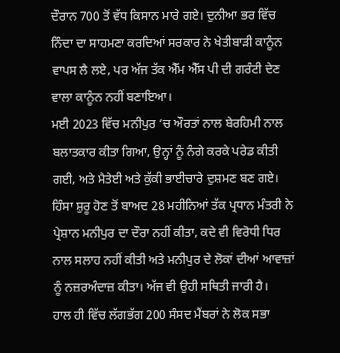ਦੌਰਾਨ 700 ਤੋਂ ਵੱਧ ਕਿਸਾਨ ਮਾਰੇ ਗਏ। ਦੁਨੀਆ ਭਰ ਵਿੱਚ ਨਿੰਦਾ ਦਾ ਸਾਹਮਣਾ ਕਰਦਿਆਂ ਸਰਕਾਰ ਨੇ ਖੇਤੀਬਾੜੀ ਕਾਨੂੰਨ ਵਾਪਸ ਲੈ ਲਏ, ਪਰ ਅੱਜ ਤੱਕ ਐੱਮ ਐੱਸ ਪੀ ਦੀ ਗਰੰਟੀ ਦੇਣ ਵਾਲਾ ਕਾਨੂੰਨ ਨਹੀਂ ਬਣਾਇਆ।
ਮਈ 2023 ਵਿੱਚ ਮਨੀਪੁਰ ‘ਚ ਔਰਤਾਂ ਨਾਲ ਬੇਰਹਿਮੀ ਨਾਲ ਬਲਾਤਕਾਰ ਕੀਤਾ ਗਿਆ, ਉਨ੍ਹਾਂ ਨੂੰ ਨੰਗੇ ਕਰਕੇ ਪਰੇਡ ਕੀਤੀ ਗਈ, ਅਤੇ ਮੈਤੇਈ ਅਤੇ ਕੁੱਕੀ ਭਾਈਚਾਰੇ ਦੁਸ਼ਮਣ ਬਣ ਗਏ। ਹਿੰਸਾ ਸ਼ੁਰੂ ਹੋਣ ਤੋਂ ਬਾਅਦ 28 ਮਹੀਨਿਆਂ ਤੱਕ ਪ੍ਰਧਾਨ ਮੰਤਰੀ ਨੇ ਪ੍ਰੇਸ਼ਾਨ ਮਨੀਪੁਰ ਦਾ ਦੌਰਾ ਨਹੀਂ ਕੀਤਾ, ਕਦੇ ਵੀ ਵਿਰੋਧੀ ਧਿਰ ਨਾਲ ਸਲਾਹ ਨਹੀਂ ਕੀਤੀ ਅਤੇ ਮਨੀਪੁਰ ਦੇ ਲੋਕਾਂ ਦੀਆਂ ਆਵਾਜ਼ਾਂ ਨੂੰ ਨਜ਼ਰਅੰਦਾਜ਼ ਕੀਤਾ। ਅੱਜ ਵੀ ਉਹੀ ਸਥਿਤੀ ਜਾਰੀ ਹੈ।
ਹਾਲ ਹੀ ਵਿੱਚ ਲੱਗਭੱਗ 200 ਸੰਸਦ ਮੈਂਬਰਾਂ ਨੇ ਲੋਕ ਸਭਾ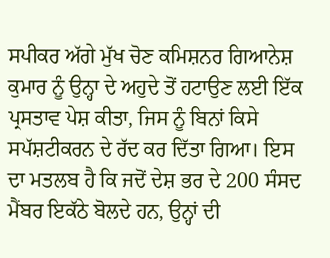ਸਪੀਕਰ ਅੱਗੇ ਮੁੱਖ ਚੋਣ ਕਮਿਸ਼ਨਰ ਗਿਆਨੇਸ਼ ਕੁਮਾਰ ਨੂੰ ਉਨ੍ਹਾ ਦੇ ਅਹੁਦੇ ਤੋਂ ਹਟਾਉਣ ਲਈ ਇੱਕ ਪ੍ਰਸਤਾਵ ਪੇਸ਼ ਕੀਤਾ, ਜਿਸ ਨੂੰ ਬਿਨਾਂ ਕਿਸੇ ਸਪੱਸ਼ਟੀਕਰਨ ਦੇ ਰੱਦ ਕਰ ਦਿੱਤਾ ਗਿਆ। ਇਸ ਦਾ ਮਤਲਬ ਹੈ ਕਿ ਜਦੋਂ ਦੇਸ਼ ਭਰ ਦੇ 200 ਸੰਸਦ ਮੈਂਬਰ ਇਕੱਠੇ ਬੋਲਦੇ ਹਨ, ਉਨ੍ਹਾਂ ਦੀ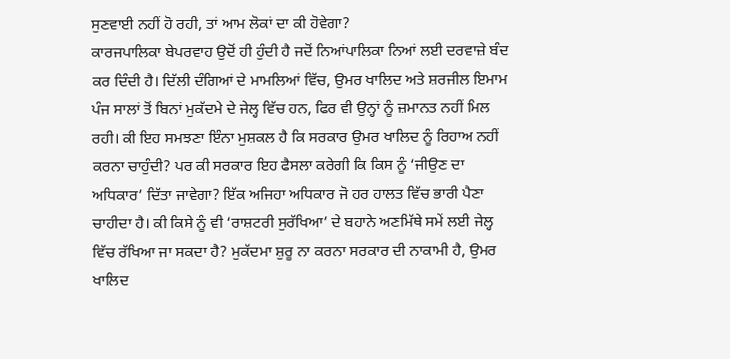ਸੁਣਵਾਈ ਨਹੀਂ ਹੋ ਰਹੀ, ਤਾਂ ਆਮ ਲੋਕਾਂ ਦਾ ਕੀ ਹੋਵੇਗਾ?
ਕਾਰਜਪਾਲਿਕਾ ਬੇਪਰਵਾਹ ਉਦੋਂ ਹੀ ਹੁੰਦੀ ਹੈ ਜਦੋਂ ਨਿਆਂਪਾਲਿਕਾ ਨਿਆਂ ਲਈ ਦਰਵਾਜ਼ੇ ਬੰਦ ਕਰ ਦਿੰਦੀ ਹੈ। ਦਿੱਲੀ ਦੰਗਿਆਂ ਦੇ ਮਾਮਲਿਆਂ ਵਿੱਚ, ਉਮਰ ਖਾਲਿਦ ਅਤੇ ਸ਼ਰਜੀਲ ਇਮਾਮ ਪੰਜ ਸਾਲਾਂ ਤੋਂ ਬਿਨਾਂ ਮੁਕੱਦਮੇ ਦੇ ਜੇਲ੍ਹ ਵਿੱਚ ਹਨ, ਫਿਰ ਵੀ ਉਨ੍ਹਾਂ ਨੂੰ ਜ਼ਮਾਨਤ ਨਹੀਂ ਮਿਲ ਰਹੀ। ਕੀ ਇਹ ਸਮਝਣਾ ਇੰਨਾ ਮੁਸ਼ਕਲ ਹੈ ਕਿ ਸਰਕਾਰ ਉਮਰ ਖਾਲਿਦ ਨੂੰ ਰਿਹਾਅ ਨਹੀਂ ਕਰਨਾ ਚਾਹੁੰਦੀ? ਪਰ ਕੀ ਸਰਕਾਰ ਇਹ ਫੈਸਲਾ ਕਰੇਗੀ ਕਿ ਕਿਸ ਨੂੰ ‘ਜੀਉਣ ਦਾ ਅਧਿਕਾਰ’ ਦਿੱਤਾ ਜਾਵੇਗਾ? ਇੱਕ ਅਜਿਹਾ ਅਧਿਕਾਰ ਜੋ ਹਰ ਹਾਲਤ ਵਿੱਚ ਭਾਰੀ ਪੈਣਾ ਚਾਹੀਦਾ ਹੈ। ਕੀ ਕਿਸੇ ਨੂੰ ਵੀ ‘ਰਾਸ਼ਟਰੀ ਸੁਰੱਖਿਆ’ ਦੇ ਬਹਾਨੇ ਅਣਮਿੱਥੇ ਸਮੇਂ ਲਈ ਜੇਲ੍ਹ ਵਿੱਚ ਰੱਖਿਆ ਜਾ ਸਕਦਾ ਹੈ? ਮੁਕੱਦਮਾ ਸ਼ੁਰੂ ਨਾ ਕਰਨਾ ਸਰਕਾਰ ਦੀ ਨਾਕਾਮੀ ਹੈ, ਉਮਰ ਖਾਲਿਦ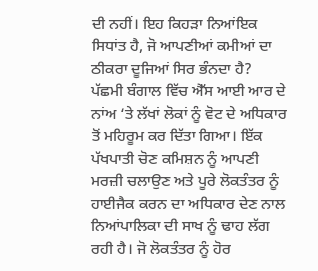ਦੀ ਨਹੀਂ। ਇਹ ਕਿਹੜਾ ਨਿਆਂਇਕ ਸਿਧਾਂਤ ਹੈ, ਜੋ ਆਪਣੀਆਂ ਕਮੀਆਂ ਦਾ ਠੀਕਰਾ ਦੂਜਿਆਂ ਸਿਰ ਭੰਨਦਾ ਹੈ?
ਪੱਛਮੀ ਬੰਗਾਲ ਵਿੱਚ ਐੱਸ ਆਈ ਆਰ ਦੇ ਨਾਂਅ ‘ਤੇ ਲੱਖਾਂ ਲੋਕਾਂ ਨੂੰ ਵੋਟ ਦੇ ਅਧਿਕਾਰ ਤੋਂ ਮਹਿਰੂਮ ਕਰ ਦਿੱਤਾ ਗਿਆ। ਇੱਕ ਪੱਖਪਾਤੀ ਚੋਣ ਕਮਿਸ਼ਨ ਨੂੰ ਆਪਣੀ ਮਰਜ਼ੀ ਚਲਾਉਣ ਅਤੇ ਪੂਰੇ ਲੋਕਤੰਤਰ ਨੂੰ ਹਾਈਜੈਕ ਕਰਨ ਦਾ ਅਧਿਕਾਰ ਦੇਣ ਨਾਲ ਨਿਆਂਪਾਲਿਕਾ ਦੀ ਸਾਖ ਨੂੰ ਢਾਹ ਲੱਗ ਰਹੀ ਹੈ। ਜੋ ਲੋਕਤੰਤਰ ਨੂੰ ਹੋਰ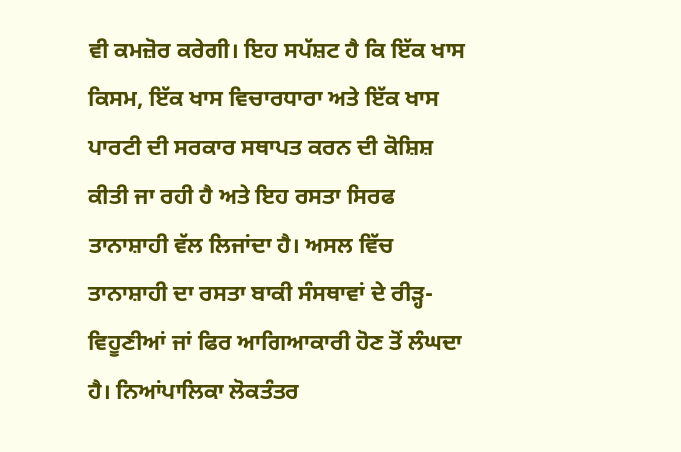ਵੀ ਕਮਜ਼ੋਰ ਕਰੇਗੀ। ਇਹ ਸਪੱਸ਼ਟ ਹੈ ਕਿ ਇੱਕ ਖਾਸ ਕਿਸਮ, ਇੱਕ ਖਾਸ ਵਿਚਾਰਧਾਰਾ ਅਤੇ ਇੱਕ ਖਾਸ ਪਾਰਟੀ ਦੀ ਸਰਕਾਰ ਸਥਾਪਤ ਕਰਨ ਦੀ ਕੋਸ਼ਿਸ਼ ਕੀਤੀ ਜਾ ਰਹੀ ਹੈ ਅਤੇ ਇਹ ਰਸਤਾ ਸਿਰਫ ਤਾਨਾਸ਼ਾਹੀ ਵੱਲ ਲਿਜਾਂਦਾ ਹੈ। ਅਸਲ ਵਿੱਚ ਤਾਨਾਸ਼ਾਹੀ ਦਾ ਰਸਤਾ ਬਾਕੀ ਸੰਸਥਾਵਾਂ ਦੇ ਰੀੜ੍ਹ-ਵਿਹੂਣੀਆਂ ਜਾਂ ਫਿਰ ਆਗਿਆਕਾਰੀ ਹੋਣ ਤੋਂ ਲੰਘਦਾ ਹੈ। ਨਿਆਂਪਾਲਿਕਾ ਲੋਕਤੰਤਰ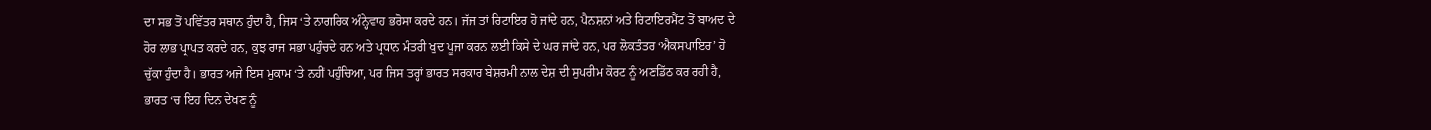ਦਾ ਸਭ ਤੋਂ ਪਵਿੱਤਰ ਸਥਾਨ ਹੁੰਦਾ ਹੈ, ਜਿਸ ‘ਤੇ ਨਾਗਰਿਕ ਅੰਨ੍ਹੇਵਾਹ ਭਰੋਸਾ ਕਰਦੇ ਹਨ। ਜੱਜ ਤਾਂ ਰਿਟਾਇਰ ਹੋ ਜਾਂਦੇ ਹਨ, ਪੈਨਸ਼ਨਾਂ ਅਤੇ ਰਿਟਾਇਰਮੈਂਟ ਤੋਂ ਬਾਅਦ ਦੇ ਹੋਰ ਲਾਭ ਪ੍ਰਾਪਤ ਕਰਦੇ ਹਨ, ਕੁਝ ਰਾਜ ਸਭਾ ਪਹੁੰਚਦੇ ਹਨ ਅਤੇ ਪ੍ਰਧਾਨ ਮੰਤਰੀ ਖੁਦ ਪੂਜਾ ਕਰਨ ਲਈ ਕਿਸੇ ਦੇ ਘਰ ਜਾਂਦੇ ਹਨ, ਪਰ ਲੋਕਤੰਤਰ ‘ਐਕਸਪਾਇਰ’ ਹੋ ਚੁੱਕਾ ਹੁੰਦਾ ਹੈ। ਭਾਰਤ ਅਜੇ ਇਸ ਮੁਕਾਮ ‘ਤੇ ਨਹੀਂ ਪਹੁੰਚਿਆ, ਪਰ ਜਿਸ ਤਰ੍ਹਾਂ ਭਾਰਤ ਸਰਕਾਰ ਬੇਸ਼ਰਮੀ ਨਾਲ ਦੇਸ਼ ਦੀ ਸੁਪਰੀਮ ਕੋਰਟ ਨੂੰ ਅਣਡਿੱਠ ਕਰ ਰਹੀ ਹੈ, ਭਾਰਤ ‘ਚ ਇਹ ਦਿਨ ਦੇਖਣ ਨੂੰ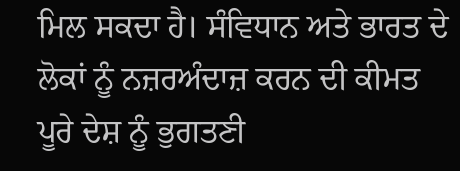ਮਿਲ ਸਕਦਾ ਹੈ। ਸੰਵਿਧਾਨ ਅਤੇ ਭਾਰਤ ਦੇ ਲੋਕਾਂ ਨੂੰ ਨਜ਼ਰਅੰਦਾਜ਼ ਕਰਨ ਦੀ ਕੀਮਤ ਪੂਰੇ ਦੇਸ਼ ਨੂੰ ਭੁਗਤਣੀ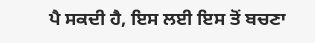ਪੈ ਸਕਦੀ ਹੈ, ਇਸ ਲਈ ਇਸ ਤੋਂ ਬਚਣਾ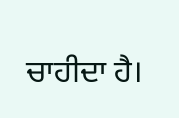ਚਾਹੀਦਾ ਹੈ।